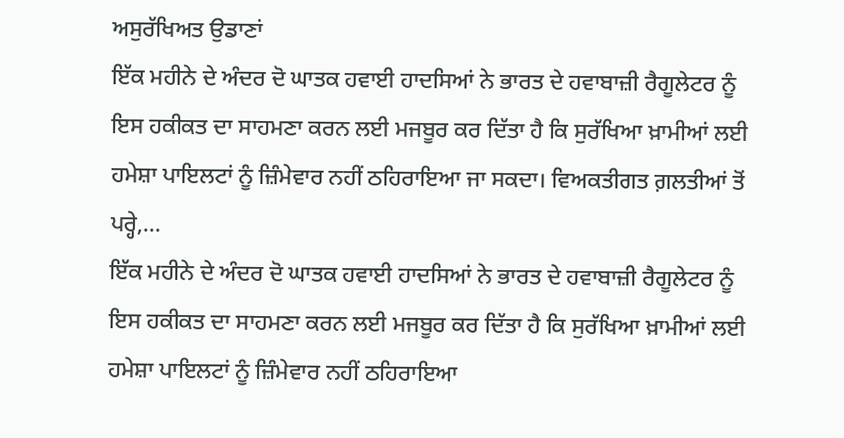ਅਸੁਰੱਖਿਅਤ ਉਡਾਣਾਂ
ਇੱਕ ਮਹੀਨੇ ਦੇ ਅੰਦਰ ਦੋ ਘਾਤਕ ਹਵਾਈ ਹਾਦਸਿਆਂ ਨੇ ਭਾਰਤ ਦੇ ਹਵਾਬਾਜ਼ੀ ਰੈਗੂਲੇਟਰ ਨੂੰ ਇਸ ਹਕੀਕਤ ਦਾ ਸਾਹਮਣਾ ਕਰਨ ਲਈ ਮਜਬੂਰ ਕਰ ਦਿੱਤਾ ਹੈ ਕਿ ਸੁਰੱਖਿਆ ਖ਼ਾਮੀਆਂ ਲਈ ਹਮੇਸ਼ਾ ਪਾਇਲਟਾਂ ਨੂੰ ਜ਼ਿੰਮੇਵਾਰ ਨਹੀਂ ਠਹਿਰਾਇਆ ਜਾ ਸਕਦਾ। ਵਿਅਕਤੀਗਤ ਗ਼ਲਤੀਆਂ ਤੋਂ ਪਰ੍ਹੇ,...
ਇੱਕ ਮਹੀਨੇ ਦੇ ਅੰਦਰ ਦੋ ਘਾਤਕ ਹਵਾਈ ਹਾਦਸਿਆਂ ਨੇ ਭਾਰਤ ਦੇ ਹਵਾਬਾਜ਼ੀ ਰੈਗੂਲੇਟਰ ਨੂੰ ਇਸ ਹਕੀਕਤ ਦਾ ਸਾਹਮਣਾ ਕਰਨ ਲਈ ਮਜਬੂਰ ਕਰ ਦਿੱਤਾ ਹੈ ਕਿ ਸੁਰੱਖਿਆ ਖ਼ਾਮੀਆਂ ਲਈ ਹਮੇਸ਼ਾ ਪਾਇਲਟਾਂ ਨੂੰ ਜ਼ਿੰਮੇਵਾਰ ਨਹੀਂ ਠਹਿਰਾਇਆ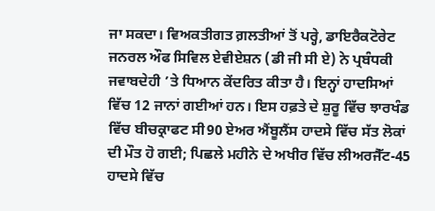ਜਾ ਸਕਦਾ। ਵਿਅਕਤੀਗਤ ਗ਼ਲਤੀਆਂ ਤੋਂ ਪਰ੍ਹੇ, ਡਾਇਰੈਕਟੋਰੇਟ ਜਨਰਲ ਔਫ ਸਿਵਿਲ ਏਵੀਏਸ਼ਨ (ਡੀ ਜੀ ਸੀ ਏ) ਨੇ ਪ੍ਰਬੰਧਕੀ ਜਵਾਬਦੇਹੀ ’ਤੇ ਧਿਆਨ ਕੇਂਦਰਿਤ ਕੀਤਾ ਹੈ। ਇਨ੍ਹਾਂ ਹਾਦਸਿਆਂ ਵਿੱਚ 12 ਜਾਨਾਂ ਗਈਆਂ ਹਨ। ਇਸ ਹਫ਼ਤੇ ਦੇ ਸ਼ੁਰੂ ਵਿੱਚ ਝਾਰਖੰਡ ਵਿੱਚ ਬੀਚਕ੍ਰਾਫਟ ਸੀ90 ਏਅਰ ਐਂਬੂਲੈਂਸ ਹਾਦਸੇ ਵਿੱਚ ਸੱਤ ਲੋਕਾਂ ਦੀ ਮੌਤ ਹੋ ਗਈ; ਪਿਛਲੇ ਮਹੀਨੇ ਦੇ ਅਖੀਰ ਵਿੱਚ ਲੀਅਰਜੈੱਟ-45 ਹਾਦਸੇ ਵਿੱਚ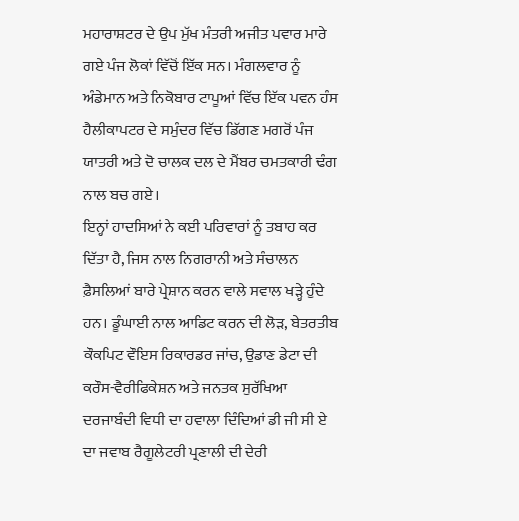ਮਹਾਰਾਸ਼ਟਰ ਦੇ ਉਪ ਮੁੱਖ ਮੰਤਰੀ ਅਜੀਤ ਪਵਾਰ ਮਾਰੇ ਗਏ ਪੰਜ ਲੋਕਾਂ ਵਿੱਚੋਂ ਇੱਕ ਸਨ। ਮੰਗਲਵਾਰ ਨੂੰ ਅੰਡੇਮਾਨ ਅਤੇ ਨਿਕੋਬਾਰ ਟਾਪੂਆਂ ਵਿੱਚ ਇੱਕ ਪਵਨ ਹੰਸ ਹੈਲੀਕਾਪਟਰ ਦੇ ਸਮੁੰਦਰ ਵਿੱਚ ਡਿੱਗਣ ਮਗਰੋਂ ਪੰਜ ਯਾਤਰੀ ਅਤੇ ਦੋ ਚਾਲਕ ਦਲ ਦੇ ਮੈਂਬਰ ਚਮਤਕਾਰੀ ਢੰਗ ਨਾਲ ਬਚ ਗਏ।
ਇਨ੍ਹਾਂ ਹਾਦਸਿਆਂ ਨੇ ਕਈ ਪਰਿਵਾਰਾਂ ਨੂੰ ਤਬਾਹ ਕਰ ਦਿੱਤਾ ਹੈ, ਜਿਸ ਨਾਲ ਨਿਗਰਾਨੀ ਅਤੇ ਸੰਚਾਲਨ ਫ਼ੈਸਲਿਆਂ ਬਾਰੇ ਪ੍ਰੇਸ਼ਾਨ ਕਰਨ ਵਾਲੇ ਸਵਾਲ ਖੜ੍ਹੇ ਹੁੰਦੇ ਹਨ। ਡੂੰਘਾਈ ਨਾਲ ਆਡਿਟ ਕਰਨ ਦੀ ਲੋੜ, ਬੇਤਰਤੀਬ ਕੌਕਪਿਟ ਵੌਇਸ ਰਿਕਾਰਡਰ ਜਾਂਚ, ਉਡਾਣ ਡੇਟਾ ਦੀ ਕਰੌਸ-ਵੈਰੀਫਿਕੇਸ਼ਨ ਅਤੇ ਜਨਤਕ ਸੁਰੱਖਿਆ ਦਰਜਾਬੰਦੀ ਵਿਧੀ ਦਾ ਹਵਾਲਾ ਦਿੰਦਿਆਂ ਡੀ ਜੀ ਸੀ ਏ ਦਾ ਜਵਾਬ ਰੈਗੂਲੇਟਰੀ ਪ੍ਰਣਾਲੀ ਦੀ ਦੇਰੀ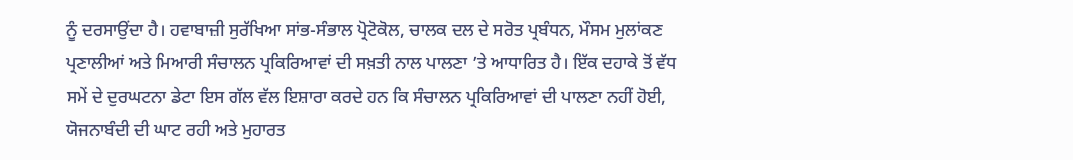ਨੂੰ ਦਰਸਾਉਂਦਾ ਹੈ। ਹਵਾਬਾਜ਼ੀ ਸੁਰੱਖਿਆ ਸਾਂਭ-ਸੰਭਾਲ ਪ੍ਰੋਟੋਕੋਲ, ਚਾਲਕ ਦਲ ਦੇ ਸਰੋਤ ਪ੍ਰਬੰਧਨ, ਮੌਸਮ ਮੁਲਾਂਕਣ ਪ੍ਰਣਾਲੀਆਂ ਅਤੇ ਮਿਆਰੀ ਸੰਚਾਲਨ ਪ੍ਰਕਿਰਿਆਵਾਂ ਦੀ ਸਖ਼ਤੀ ਨਾਲ ਪਾਲਣਾ ’ਤੇ ਆਧਾਰਿਤ ਹੈ। ਇੱਕ ਦਹਾਕੇ ਤੋਂ ਵੱਧ ਸਮੇਂ ਦੇ ਦੁਰਘਟਨਾ ਡੇਟਾ ਇਸ ਗੱਲ ਵੱਲ ਇਸ਼ਾਰਾ ਕਰਦੇ ਹਨ ਕਿ ਸੰਚਾਲਨ ਪ੍ਰਕਿਰਿਆਵਾਂ ਦੀ ਪਾਲਣਾ ਨਹੀਂ ਹੋਈ, ਯੋਜਨਾਬੰਦੀ ਦੀ ਘਾਟ ਰਹੀ ਅਤੇ ਮੁਹਾਰਤ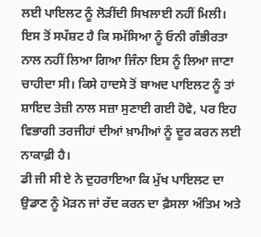ਲਈ ਪਾਇਲਟ ਨੂੰ ਲੋੜੀਂਦੀ ਸਿਖਲਾਈ ਨਹੀਂ ਮਿਲੀ। ਇਸ ਤੋਂ ਸਪੱਸ਼ਟ ਹੈ ਕਿ ਸਮੱਸਿਆ ਨੂੰ ਓਨੀ ਗੰਭੀਰਤਾ ਨਾਲ ਨਹੀਂ ਲਿਆ ਗਿਆ ਜਿੰਨਾ ਇਸ ਨੂੰ ਲਿਆ ਜਾਣਾ ਚਾਹੀਦਾ ਸੀ। ਕਿਸੇ ਹਾਦਸੇ ਤੋਂ ਬਾਅਦ ਪਾਇਲਟ ਨੂੰ ਤਾਂ ਸ਼ਾਇਦ ਤੇਜ਼ੀ ਨਾਲ ਸਜ਼ਾ ਸੁਣਾਈ ਗਈ ਹੋਵੇ, ਪਰ ਇਹ ਵਿਭਾਗੀ ਤਰਜੀਹਾਂ ਦੀਆਂ ਖ਼ਾਮੀਆਂ ਨੂੰ ਦੂਰ ਕਰਨ ਲਈ ਨਾਕਾਫ਼ੀ ਹੈ।
ਡੀ ਜੀ ਸੀ ਏ ਨੇ ਦੁਹਰਾਇਆ ਕਿ ਮੁੱਖ ਪਾਇਲਟ ਦਾ ਉਡਾਣ ਨੂੰ ਮੋੜਨ ਜਾਂ ਰੱਦ ਕਰਨ ਦਾ ਫ਼ੈਸਲਾ ਅੰਤਿਮ ਅਤੇ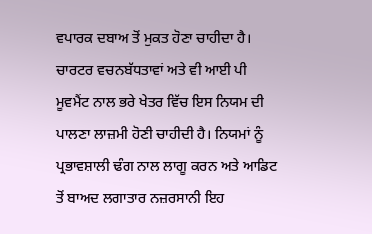ਵਪਾਰਕ ਦਬਾਅ ਤੋਂ ਮੁਕਤ ਹੋਣਾ ਚਾਹੀਦਾ ਹੈ। ਚਾਰਟਰ ਵਚਨਬੱਧਤਾਵਾਂ ਅਤੇ ਵੀ ਆਈ ਪੀ ਮੂਵਮੈਂਟ ਨਾਲ ਭਰੇ ਖੇਤਰ ਵਿੱਚ ਇਸ ਨਿਯਮ ਦੀ ਪਾਲਣਾ ਲਾਜ਼ਮੀ ਹੋਣੀ ਚਾਹੀਦੀ ਹੈ। ਨਿਯਮਾਂ ਨੂੰ ਪ੍ਰਭਾਵਸ਼ਾਲੀ ਢੰਗ ਨਾਲ ਲਾਗੂ ਕਰਨ ਅਤੇ ਆਡਿਟ ਤੋਂ ਬਾਅਦ ਲਗਾਤਾਰ ਨਜ਼ਰਸਾਨੀ ਇਹ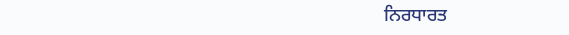ਨਿਰਧਾਰਤ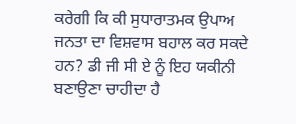ਕਰੇਗੀ ਕਿ ਕੀ ਸੁਧਾਰਾਤਮਕ ਉਪਾਅ ਜਨਤਾ ਦਾ ਵਿਸ਼ਵਾਸ ਬਹਾਲ ਕਰ ਸਕਦੇ ਹਨ? ਡੀ ਜੀ ਸੀ ਏ ਨੂੰ ਇਹ ਯਕੀਨੀ ਬਣਾਉਣਾ ਚਾਹੀਦਾ ਹੈ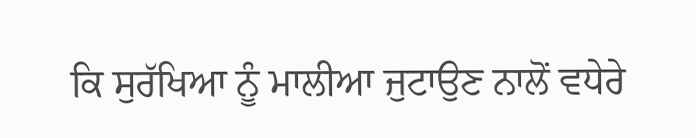ਕਿ ਸੁਰੱਖਿਆ ਨੂੰ ਮਾਲੀਆ ਜੁਟਾਉਣ ਨਾਲੋਂ ਵਧੇਰੇ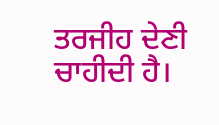ਤਰਜੀਹ ਦੇਣੀ ਚਾਹੀਦੀ ਹੈ।